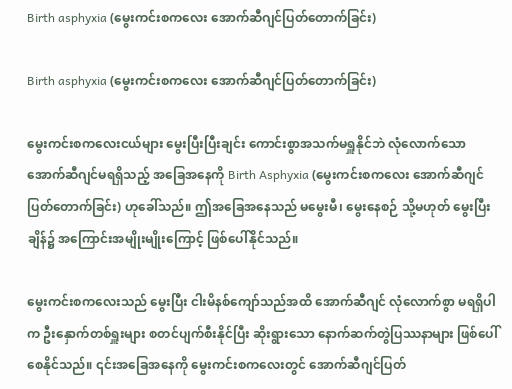Birth asphyxia (မွေးကင်းစကလေး အောက်ဆီဂျင်ပြတ်တောက်ခြင်း)

Birth asphyxia (မွေးကင်းစကလေး အောက်ဆီဂျင်ပြတ်တောက်ခြင်း)

မွေးကင်းစကလေးငယ်များ မွေးပြီးပြီးချင်း ကောင်းစွာအသက်မရှူနိုင်ဘဲ လုံလောက်သော အောက်ဆီဂျင်မရရှိသည့် အခြေအနေကို Birth Asphyxia (မွေးကင်းစကလေး အောက်ဆီဂျင် ပြတ်တောက်ခြင်း) ဟုခေါ်သည်။ ဤအခြေအနေသည် မမွေးမီ၊ မွေးနေစဉ် သို့မဟုတ် မွေးပြီးချိန်၌ အကြောင်းအမျိုးမျိုးကြောင့် ဖြစ်ပေါ်နိုင်သည်။

မွေးကင်းစကလေးသည် မွေးပြီး ငါးမိနစ်ကျော်သည်အထိ အောက်ဆီဂျင် လုံလောက်စွာ မရရှိပါက ဦးနှောက်တစ်ရှူးများ စတင်ပျက်စီးနိုင်ပြီး ဆိုးရွားသော နောက်ဆက်တွဲပြဿနာများ ဖြစ်ပေါ်စေနိုင်သည်။ ၎င်းအခြေအနေကို မွေးကင်းစကလေးတွင် အောက်ဆီဂျင်ပြတ်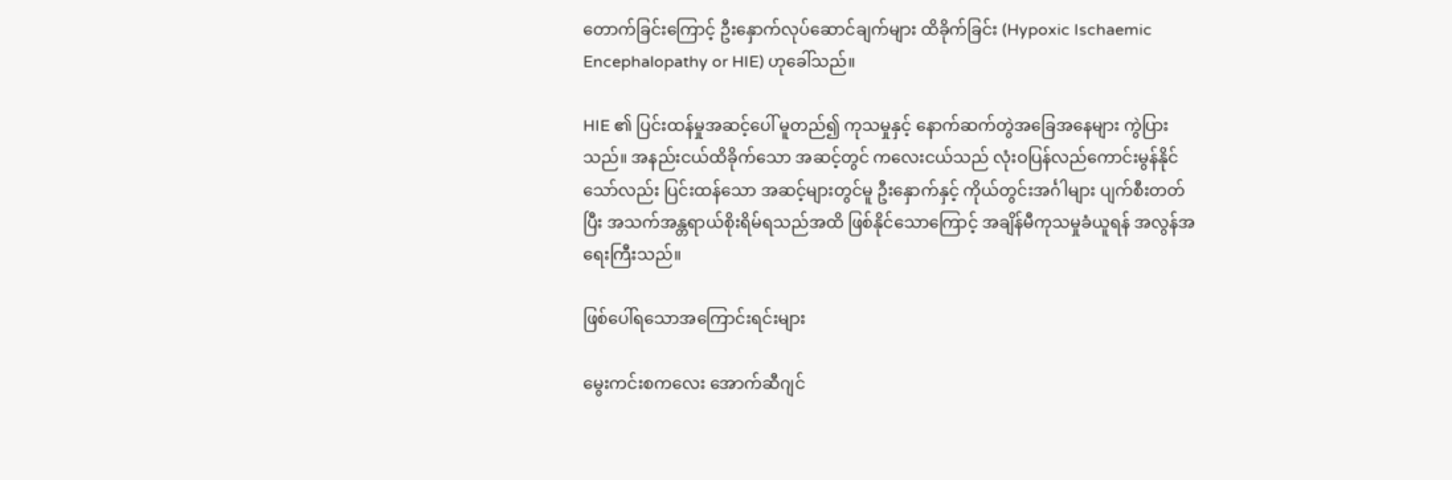တောက်ခြင်းကြောင့် ဦးနှောက်လုပ်ဆောင်ချက်များ ထိခိုက်ခြင်း (Hypoxic Ischaemic Encephalopathy or HIE) ဟုခေါ်သည်။

HIE ၏ ပြင်းထန်မှုအဆင့်ပေါ် မူတည်၍ ကုသမှုနှင့် နောက်ဆက်တွဲအခြေအနေများ ကွဲပြားသည်။ အနည်းငယ်ထိခိုက်သော အဆင့်တွင် ကလေးငယ်သည် လုံးဝပြန်လည်ကောင်းမွန်နိုင်သော်လည်း ပြင်းထန်သော အဆင့်များတွင်မူ ဦးနှောက်နှင့် ကိုယ်တွင်းအင်္ဂါများ ပျက်စီးတတ်ပြီး အသက်အန္တရာယ်စိုးရိမ်ရသည်အထိ ဖြစ်နိုင်သောကြောင့် အချိန်မီကုသမှုခံယူရန် အလွန်အရေးကြီးသည်။

ဖြစ်ပေါ်ရသောအကြောင်းရင်းများ

မွေးကင်းစကလေး အောက်ဆီဂျင်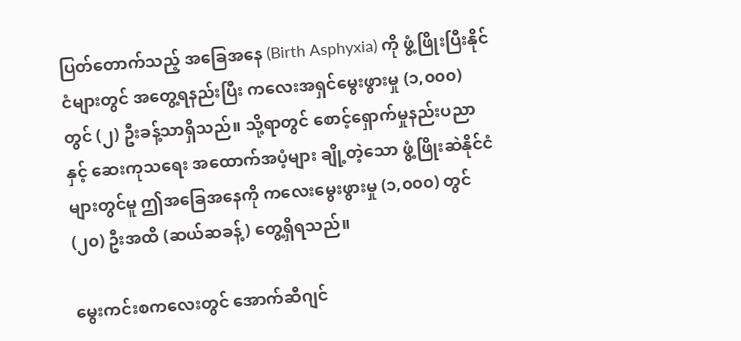ပြတ်တောက်သည့် အခြေအနေ (Birth Asphyxia) ကို ဖွံ့ဖြိုးပြီးနိုင်ငံများတွင် အတွေ့ရနည်းပြီး ကလေးအရှင်မွေးဖွားမှု (၁,၀၀၀) တွင် (၂) ဦးခန့်သာရှိသည်။ သို့ရာတွင် စောင့်ရှောက်မှုနည်းပညာနှင့် ဆေးကုသရေး အထောက်အပံ့များ ချို့တဲ့သော ဖွံ့ဖြိုးဆဲနိုင်ငံများတွင်မူ ဤအခြေအနေကို ကလေးမွေးဖွားမှု (၁,၀၀၀) တွင် (၂၀) ဦးအထိ (ဆယ်ဆခန့်) တွေ့ရှိရသည်။

မွေးကင်းစကလေးတွင် အောက်ဆီဂျင်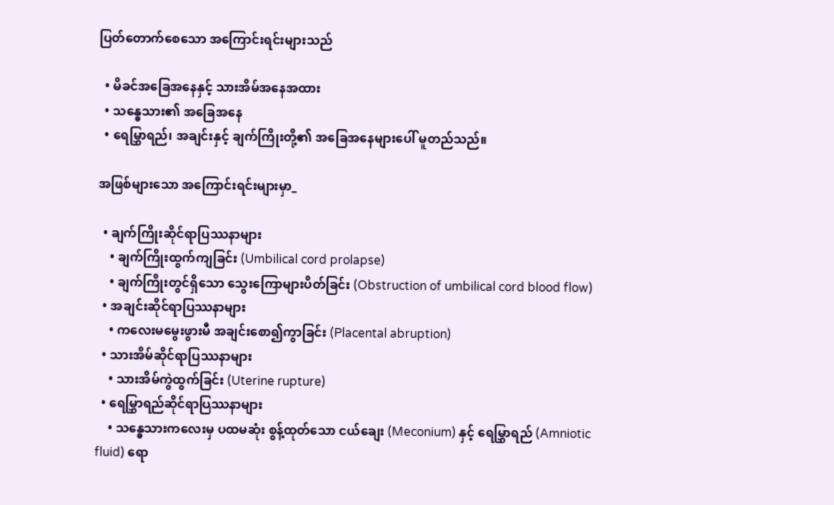ပြတ်တောက်စေသော အကြောင်းရင်းများသည်

  • မိခင်အခြေအနေနှင့် သားအိမ်အနေအထား
  • သန္ဓေသား၏ အခြေအနေ
  • ရေမြွှာရည်၊ အချင်းနှင့် ချက်ကြိုးတို့၏ အခြေအနေများပေါ် မူတည်သည်။

အဖြစ်များသော အကြောင်းရင်းများမှာ_

  • ချက်ကြိုးဆိုင်ရာပြဿနာများ
    • ချက်ကြိုးထွက်ကျခြင်း (Umbilical cord prolapse)
    • ချက်ကြိုးတွင်ရှိသော သွေးကြောများပိတ်ခြင်း (Obstruction of umbilical cord blood flow)
  • အချင်းဆိုင်ရာပြဿနာများ
    • ကလေးမမွေးဖွားမီ အချင်းစော၍ကွာခြင်း (Placental abruption)
  • သားအိမ်ဆိုင်ရာပြဿနာများ
    • သားအိမ်ကွဲထွက်ခြင်း (Uterine rupture)
  • ရေမြွှာရည်ဆိုင်ရာပြဿနာများ
    • သန္ဓေသားကလေးမှ ပထမဆုံး စွန့်ထုတ်သော ငယ်ချေး (Meconium) နှင့် ရေမြွှာရည် (Amniotic fluid) ရော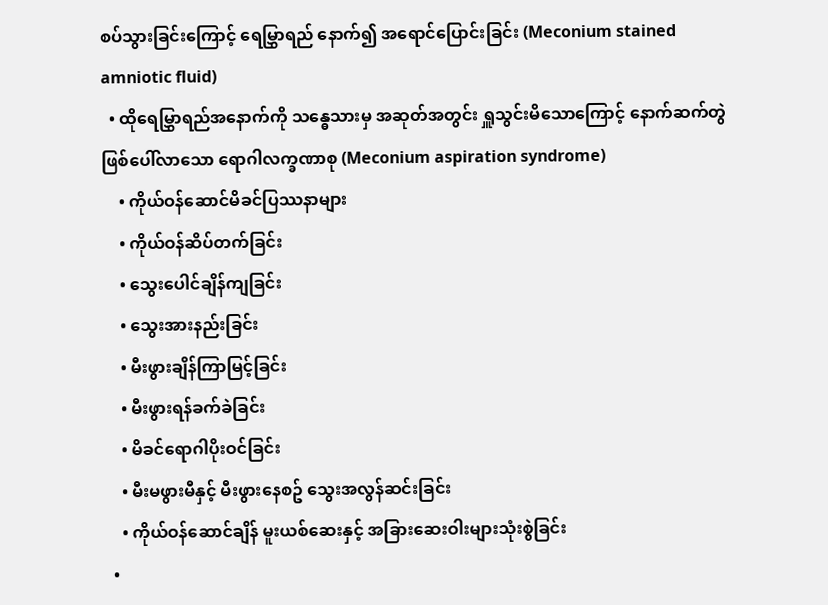စပ်သွားခြင်းကြောင့် ရေမြွှာရည် နောက်၍ အရောင်ပြောင်းခြင်း (Meconium stained amniotic fluid)
  • ထိုရေမြွှာရည်အနောက်ကို သန္ဓေသားမှ အဆုတ်အတွင်း ရှူသွင်းမိသောကြောင့် နောက်ဆက်တွဲဖြစ်ပေါ်လာသော ရောဂါလက္ခဏာစု (Meconium aspiration syndrome)
    • ကိုယ်ဝန်ဆောင်မိခင်ပြဿနာများ
    • ကိုယ်ဝန်ဆိပ်တက်ခြင်း
    • သွေးပေါင်ချိန်ကျခြင်း
    • သွေးအားနည်းခြင်း
    • မီးဖွားချိန်ကြာမြင့်ခြင်း
    • မီးဖွားရန်ခက်ခဲခြင်း
    • မိခင်ရောဂါပိုးဝင်ခြင်း
    • မီးမဖွားမီနှင့် မီးဖွားနေစဥ် သွေးအလွန်ဆင်းခြင်း
    • ကိုယ်ဝန်ဆောင်ချိန် မူးယစ်ဆေးနှင့် အခြားဆေးဝါးများသုံးစွဲခြင်း
  •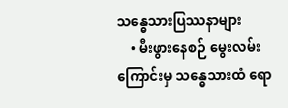သန္ဓေသားပြဿနာများ
    • မီးဖွားနေစဉ် မွေးလမ်းကြောင်းမှ သန္ဓေသားထံ ရော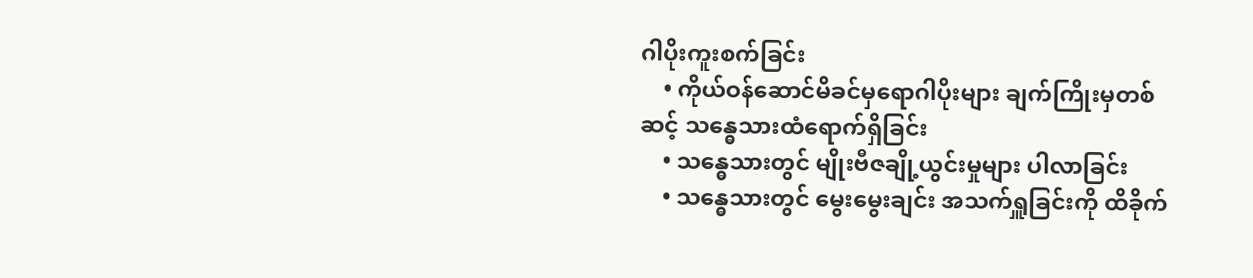ဂါပိုးကူးစက်ခြင်း
    • ကိုယ်ဝန်ဆောင်မိခင်မှရောဂါပိုးများ ချက်ကြိုးမှတစ်ဆင့် သန္ဓေသားထံရောက်ရှိခြင်း
    • သန္ဓေသားတွင် မျိုးဗီဇချို့ယွင်းမှုများ ပါလာခြင်း
    • သန္ဓေသားတွင် မွေးမွေးချင်း အသက်ရှူခြင်းကို ထိခိုက်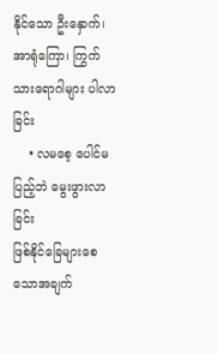နိုင်သော ဦးနှောက်၊ အာရုံကြော၊ ကြွက်သားရောဂါများ ပါလာခြင်း
    • လမစေ့ ပေါင်မပြည့်ဘဲ မွေးဖွားလာခြင်း
ဖြစ်နိုင်ခြေများစေသောအချက်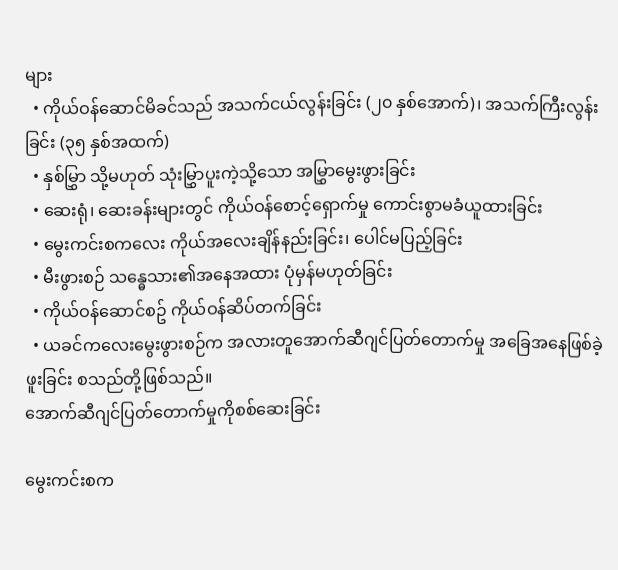များ
  • ကိုယ်ဝန်ဆောင်မိခင်သည် အသက်ငယ်လွန်းခြင်း (၂၀ နှစ်အောက်)၊ အသက်ကြီးလွန်းခြင်း (၃၅ နှစ်အထက်)
  • နှစ်မြွှာ သို့မဟုတ် သုံးမြွှာပူးကဲ့သို့သော အမြွှာမွေးဖွားခြင်း
  • ဆေးရုံ၊ ဆေးခန်းများတွင် ကိုယ်ဝန်စောင့်ရှောက်မှု ကောင်းစွာမခံယူထားခြင်း
  • မွေးကင်းစကလေး ကိုယ်အလေးချိန်နည်းခြင်း၊ ပေါင်မပြည့်ခြင်း
  • မီးဖွားစဉ် သန္ဓေသား၏အနေအထား ပုံမှန်မဟုတ်ခြင်း
  • ကိုယ်ဝန်ဆောင်စဥ် ကိုယ်ဝန်ဆိပ်တက်ခြင်း
  • ယခင်ကလေးမွေးဖွားစဉ်က အလားတူအောက်ဆီဂျင်ပြတ်တောက်မှု အခြေအနေဖြစ်ခဲ့ဖူးခြင်း စသည်တို့ဖြစ်သည်။
အောက်ဆီဂျင်ပြတ်တောက်မှုကိုစစ်ဆေးခြင်း

မွေးကင်းစက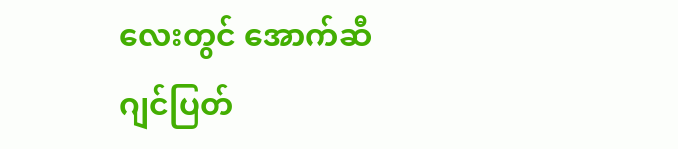လေးတွင် အောက်ဆီဂျင်ပြတ်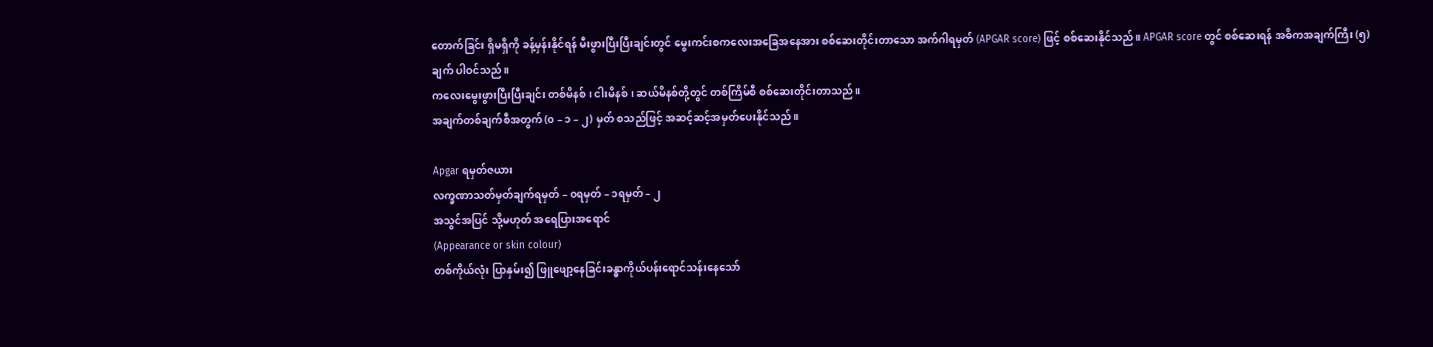တောက်ခြင်း ရှိမရှိကို ခန့်မှန်းနိုင်ရန် မီးဖွားပြီးပြီးချင်းတွင် မွေးကင်းစကလေးအခြေအနေအား စစ်ဆေးတိုင်းတာသော အက်ဂါရမှတ် (APGAR score) ဖြင့် စစ်ဆေးနိုင်သည်။ APGAR score တွင် စစ်ဆေးရန် အဓိကအချက်ကြီး (၅) ချက် ပါဝင်သည်။
ကလေးမွေးဖွားပြီးပြီးချင်း တစ်မိနစ်၊ ငါးမိနစ်၊ ဆယ်မိနစ်တို့တွင် တစ်ကြိမ်စီ စစ်ဆေးတိုင်းတာသည်။
အချက်တစ်ချက်စီအတွက် (၀ – ၁ – ၂) မှတ် စသည်ဖြင့် အဆင့်ဆင့်အမှတ်ပေးနိုင်သည်။

Apgar ရမှတ်ဇယား
လက္ခဏာသတ်မှတ်ချက်ရမှတ် – ၀ရမှတ် – ၁ရမှတ် – ၂
အသွင်အပြင် သို့မဟုတ် အရေပြားအရောင်
(Appearance or skin colour)
တစ်ကိုယ်လုံး ပြာနှမ်း၍ ဖြူဖျော့နေခြင်းခန္ဓာကိုယ်ပန်းရောင်သန်းနေသော်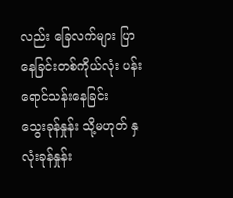လည်း ခြေလက်များ ပြာနေခြင်းတစ်ကိုယ်လုံး ပန်းရောင်သန်းနေခြင်း
သွေးခုန်နှုန်း သို့မဟုတ် နှလုံးခုန်နှုန်း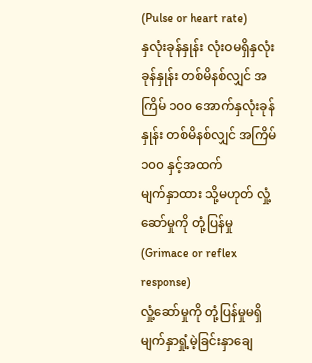(Pulse or heart rate)
နှလုံးခုန်နှုန်း လုံးဝမရှိနှလုံးခုန်နှုန်း တစ်မိနစ်လျှင် အကြိမ် ၁၀၀ အောက်နှလုံးခုန်နှုန်း တစ်မိနစ်လျှင် အကြိမ် ၁၀၀ နှင့်အထက်
မျက်နှာထား သို့မဟုတ် လှုံ့ဆော်မှုကို တုံ့ပြန်မှု
(Grimace or reflex response)
လှုံ့ဆော်မှုကို တုံ့ပြန်မှုမရှိမျက်နှာရှုံ့မဲ့ခြင်းနှာချေ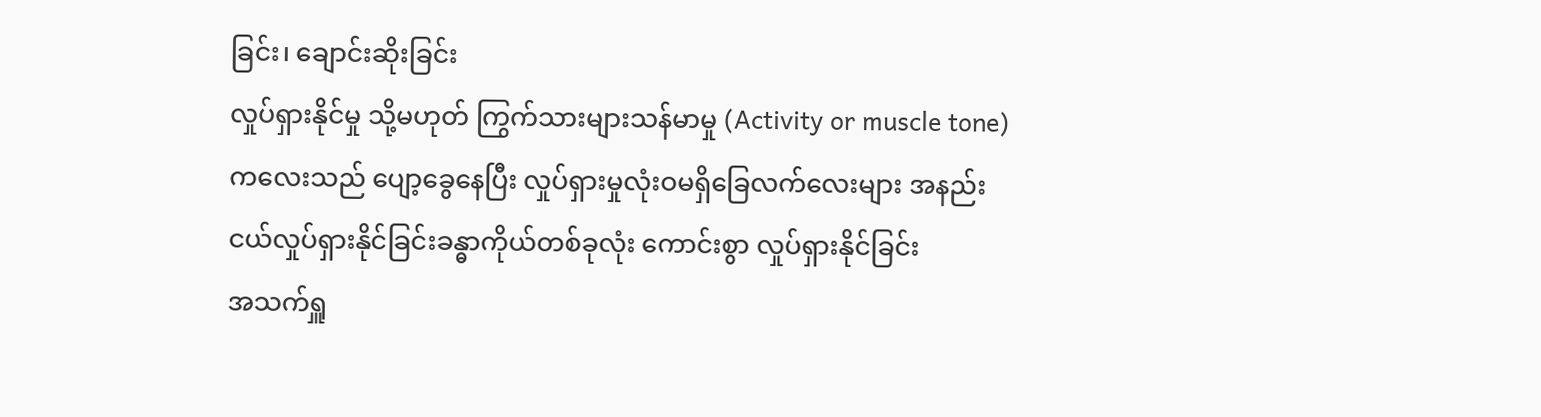ခြင်း၊ ချောင်းဆိုးခြင်း
လှုပ်ရှားနိုင်မှု သို့မဟုတ် ကြွက်သားများသန်မာမှု (Activity or muscle tone)ကလေးသည် ပျော့ခွေနေပြီး လှုပ်ရှားမှုလုံးဝမရှိခြေလက်လေးများ အနည်းငယ်လှုပ်ရှားနိုင်ခြင်းခန္ဓာကိုယ်တစ်ခုလုံး ကောင်းစွာ လှုပ်ရှားနိုင်ခြင်း
အသက်ရှူ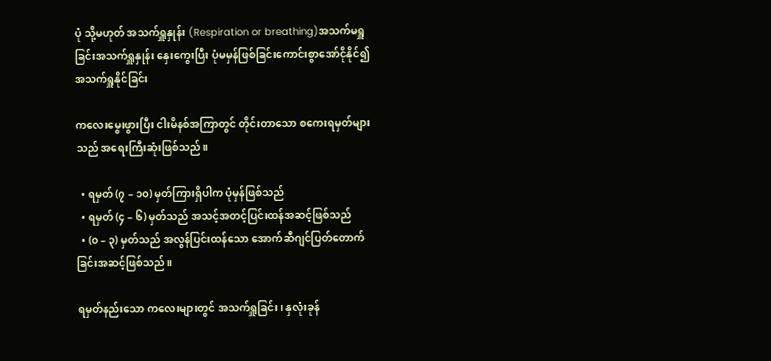ပုံ သို့မဟုတ် အသက်ရှူနှုန်း (Respiration or breathing)အသက်မရှူခြင်းအသက်ရှူနှုန်း နှေးကွေးပြီး ပုံမမှန်ဖြစ်ခြင်းကောင်းစွာအော်ငိုနိုင်၍ အသက်ရှူနိုင်ခြင်း

ကလေးမွေးဖွားပြီး ငါးမိနစ်အကြာတွင် တိုင်းတာသော စကေးရမှတ်များသည် အရေးကြီးဆုံးဖြစ်သည်။

  • ရမှတ် (၇ – ၁၀) မှတ်ကြားရှိပါက ပုံမှန်ဖြစ်သည်
  • ရမှတ် (၄ – ၆) မှတ်သည် အသင့်အတင့်ပြင်းထန်အဆင့်ဖြစ်သည်
  • (၀ – ၃) မှတ်သည် အလွန်ပြင်းထန်သော အောက်ဆီဂျင်ပြတ်တောက်ခြင်းအဆင့်ဖြစ်သည်။

ရမှတ်နည်းသော ကလေးများတွင် အသက်ရှူခြင်း၊ နှလုံးခုန်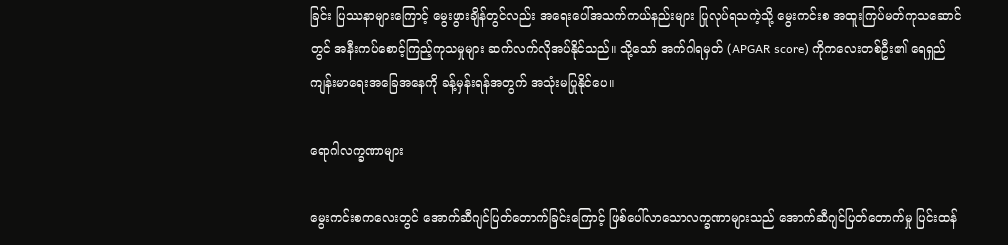ခြင်း ပြဿနာများကြောင့် မွေးဖွားချိန်တွင်လည်း အရေးပေါ်အသက်ကယ်နည်းများ ပြုလုပ်ရသကဲ့သို့ မွေးကင်းစ အထူးကြပ်မတ်ကုသဆောင်တွင် အနီးကပ်စောင့်ကြည့်ကုသမှုများ ဆက်လက်လိုအပ်နိုင်သည်။ သို့သော် အက်ဂါရမှတ် (APGAR score) ကိုကလေးတစ်ဦး၏ ရေရှည်ကျန်းမာရေးအခြေအနေကို ခန့်မှန်းရန်အတွက် အသုံးမပြုနိုင်ပေ။

ရောဂါလက္ခဏာများ

မွေးကင်းစကလေးတွင် အောက်ဆီဂျင်ပြတ်တောက်ခြင်းကြောင့် ဖြစ်ပေါ်လာသောလက္ခဏာများသည် အောက်ဆီဂျင်ပြတ်တောက်မှု ပြင်းထန်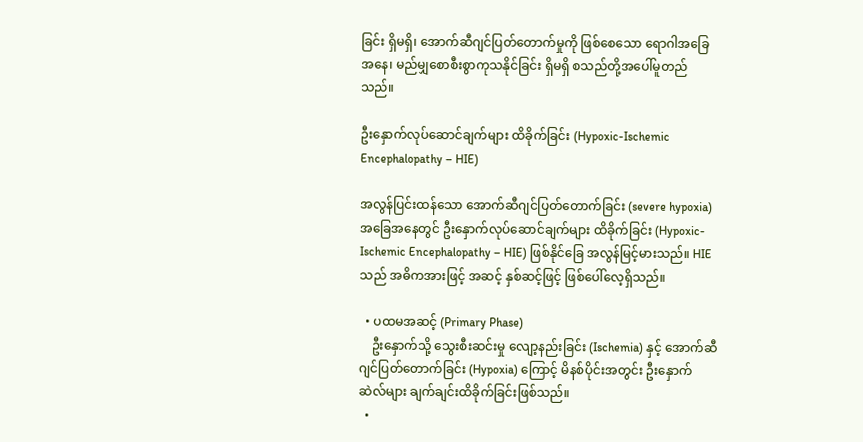ခြင်း ရှိမရှိ၊ အောက်ဆီဂျင်ပြတ်တောက်မှုကို ဖြစ်စေသော ရောဂါအခြေအနေ၊ မည်မျှစောစီးစွာကုသနိုင်ခြင်း ရှိမရှိ စသည်တို့အပေါ်မူတည်သည်။

ဦးနှောက်လုပ်ဆောင်ချက်များ ထိခိုက်ခြင်း (Hypoxic-Ischemic Encephalopathy – HIE)

အလွန်ပြင်းထန်သော အောက်ဆီဂျင်ပြတ်တောက်ခြင်း (severe hypoxia) အခြေအနေတွင် ဦးနှောက်လုပ်ဆောင်ချက်များ ထိခိုက်ခြင်း (Hypoxic-Ischemic Encephalopathy – HIE) ဖြစ်နိုင်ခြေ အလွန်မြင့်မားသည်။ HIE သည် အဓိကအားဖြင့် အဆင့် နှစ်ဆင့်ဖြင့် ဖြစ်ပေါ်လေ့ရှိသည်။

  • ပထမအဆင့် (Primary Phase)
    ဦးနှောက်သို့ သွေးစီးဆင်းမှု လျော့နည်းခြင်း (Ischemia) နှင့် အောက်ဆီဂျင်ပြတ်တောက်ခြင်း (Hypoxia) ကြောင့် မိနစ်ပိုင်းအတွင်း ဦးနှောက်ဆဲလ်များ ချက်ချင်းထိခိုက်ခြင်းဖြစ်သည်။
  •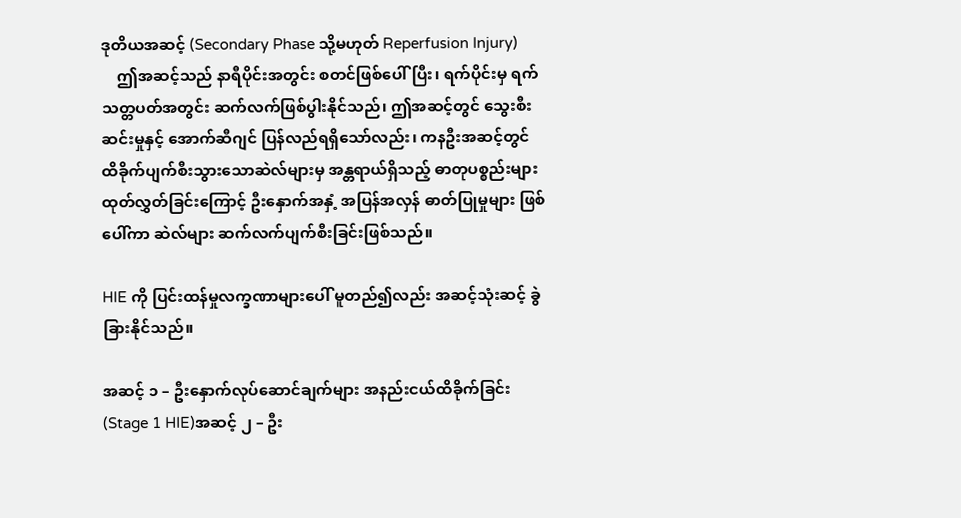ဒုတိယအဆင့် (Secondary Phase သို့မဟုတ် Reperfusion Injury)
    ဤအဆင့်သည် နာရီပိုင်းအတွင်း စတင်ဖြစ်ပေါ်ပြီး၊ ရက်ပိုင်းမှ ရက်သတ္တပတ်အတွင်း ဆက်လက်ဖြစ်ပွါးနိုင်သည်၊ ဤအဆင့်တွင် သွေးစီးဆင်းမှုနှင့် အောက်ဆီဂျင် ပြန်လည်ရရှိသော်လည်း၊ ကနဦးအဆင့်တွင် ထိခိုက်ပျက်စီးသွားသောဆဲလ်များမှ အန္တရာယ်ရှိသည့် ဓာတုပစ္စည်းများ ထုတ်လွှတ်ခြင်းကြောင့် ဦးနှောက်အနှံ့ အပြန်အလှန် ဓာတ်ပြုမှုများ ဖြစ်ပေါ်ကာ ဆဲလ်များ ဆက်လက်ပျက်စီးခြင်းဖြစ်သည်။

HIE ကို ပြင်းထန်မှုလက္ခဏာများပေါ် မူတည်၍လည်း အဆင့်သုံးဆင့် ခွဲခြားနိုင်သည်။

အဆင့် ၁ – ဦးနှောက်လုပ်ဆောင်ချက်များ အနည်းငယ်ထိခိုက်ခြင်း (Stage 1 HIE)အဆင့် ၂ – ဦး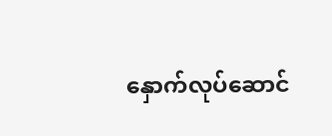နှောက်လုပ်ဆောင်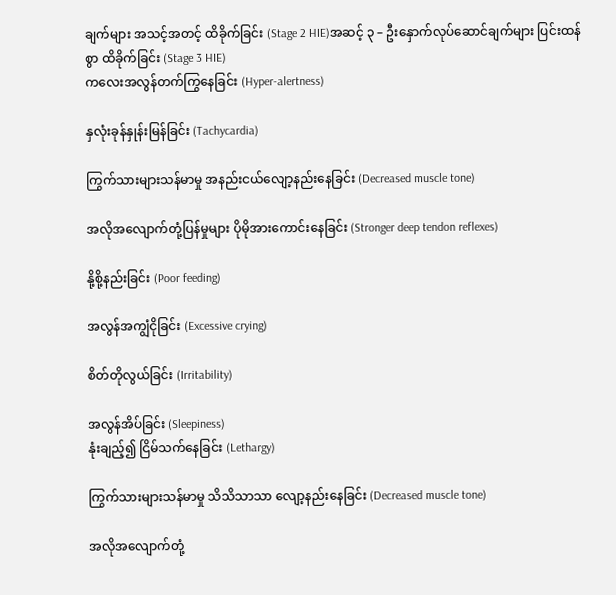ချက်များ အသင့်အတင့် ထိခိုက်ခြင်း (Stage 2 HIE)အဆင့် ၃ – ဦးနှောက်လုပ်ဆောင်ချက်များ ပြင်းထန်စွာ ထိခိုက်ခြင်း (Stage 3 HIE)
ကလေးအလွန်တက်ကြွနေခြင်း (Hyper-alertness)

နှလုံးခုန်နှုန်းမြန်ခြင်း (Tachycardia)

ကြွက်သားများသန်မာမှု အနည်းငယ်လျော့နည်းနေခြင်း (Decreased muscle tone)

အလိုအလျောက်တုံ့ပြန်မှုများ ပိုမိုအားကောင်းနေခြင်း (Stronger deep tendon reflexes)

နို့စို့နည်းခြင်း (Poor feeding)

အလွန်အကျွံငိုခြင်း (Excessive crying)

စိတ်တိုလွယ်ခြင်း (Irritability)

အလွန်အိပ်ခြင်း (Sleepiness)
နုံးချည့်၍ ငြိမ်သက်နေခြင်း (Lethargy)

ကြွက်သားများသန်မာမှု သိသိသာသာ လျော့နည်းနေခြင်း (Decreased muscle tone)

အလိုအလျောက်တုံ့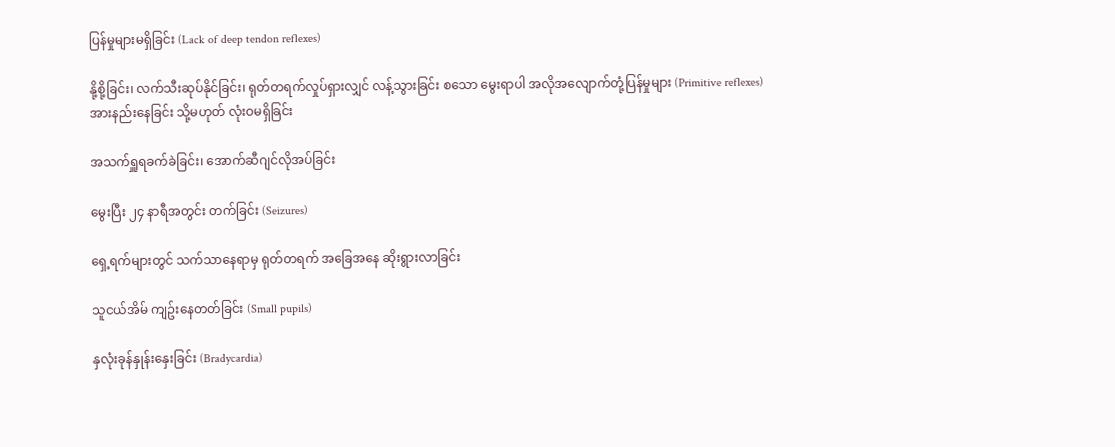ပြန်မှုများမရှိခြင်း (Lack of deep tendon reflexes)

နို့စို့ခြင်း၊ လက်သီးဆုပ်နိုင်ခြင်း၊ ရုတ်တရက်လှုပ်ရှားလျှင် လန့်သွားခြင်း စသော မွေးရာပါ အလိုအလျောက်တုံ့ပြန်မှုများ (Primitive reflexes) အားနည်းနေခြင်း သို့မဟုတ် လုံးဝမရှိခြင်း

အသက်ရှူရခက်ခဲခြင်း၊ အောက်ဆီဂျင်လိုအပ်ခြင်း

မွေးပြီး ၂၄ နာရီအတွင်း တက်ခြင်း (Seizures)

ရှေ့ရက်များတွင် သက်သာနေရာမှ ရုတ်တရက် အခြေအနေ ဆိုးရွားလာခြင်း

သူငယ်အိမ် ကျဥ်းနေတတ်ခြင်း (Small pupils)

နှလုံးခုန်နှုန်းနှေးခြင်း (Bradycardia)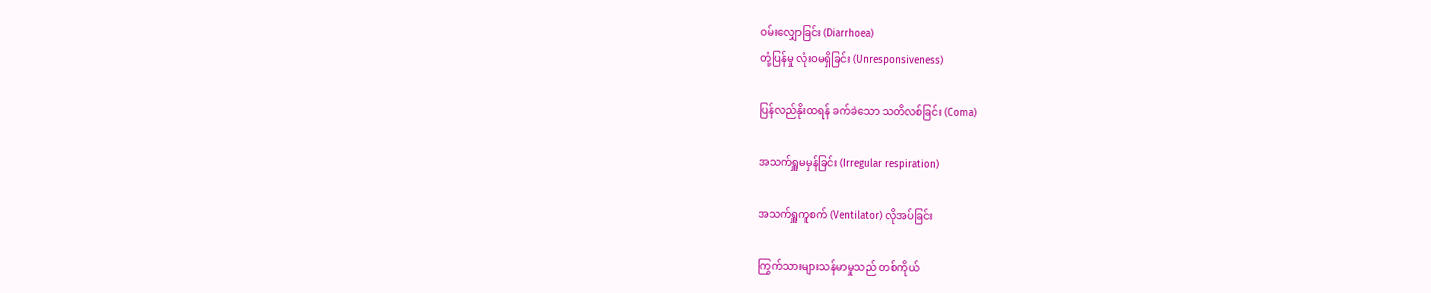ဝမ်းလျှောခြင်း (Diarrhoea)
တုံ့ပြန်မှု လုံးဝမရှိခြင်း (Unresponsiveness)

ပြန်လည်နိုးထရန် ခက်ခဲသော သတိလစ်ခြင်း (Coma)

အသက်ရှူမမှန်ခြင်း (Irregular respiration)

အသက်ရှူကူစက် (Ventilator) လိုအပ်ခြင်း

ကြွက်သားများသန်မာမှုသည် တစ်ကိုယ်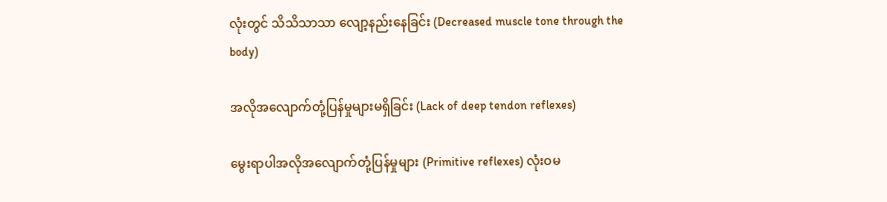လုံးတွင် သိသိသာသာ လျော့နည်းနေခြင်း (Decreased muscle tone through the body)

အလိုအလျောက်တုံ့ပြန်မှုများမရှိခြင်း (Lack of deep tendon reflexes)

မွေးရာပါအလိုအလျောက်တုံ့ပြန်မှုများ (Primitive reflexes) လုံးဝမ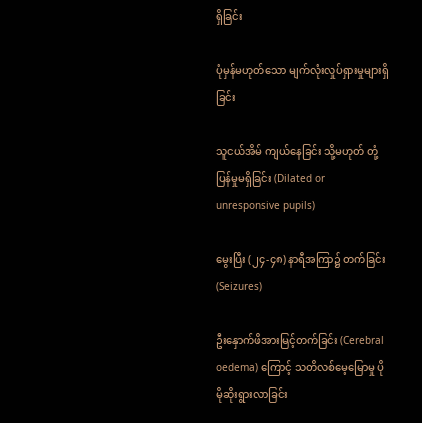ရှိခြင်း

ပုံမှန်မဟုတ်သော မျက်လုံးလှုပ်ရှားမှုများရှိခြင်း

သူငယ်အိမ် ကျယ်နေခြင်း သို့မဟုတ် တုံ့ပြန်မှုမရှိခြင်း (Dilated or unresponsive pupils)

မွေးပြီး (၂၄-၄၈) နာရီအကြာ၌ တက်ခြင်း (Seizures)

ဦးနှောက်ဖိအားမြင့်တက်ခြင်း (Cerebral oedema) ကြောင့် သတိလစ်မေ့မြောမှု ပိုမိုဆိုးရွားလာခြင်း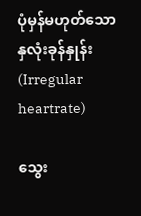ပုံမှန်မဟုတ်သော နှလုံးခုန်နှုန်း (Irregular heartrate)

သွေး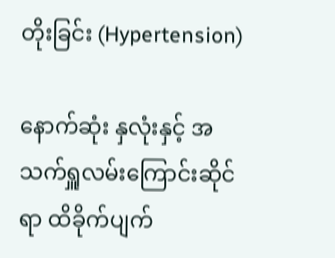တိုးခြင်း (Hypertension)

နောက်ဆုံး နှလုံးနှင့် အသက်ရှူလမ်းကြောင်းဆိုင်ရာ ထိခိုက်ပျက်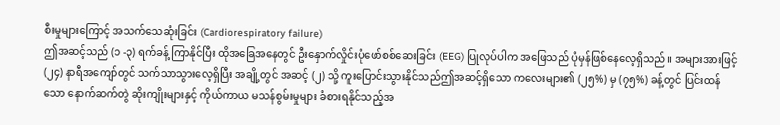စီးမှုများကြောင့် အသက်သေဆုံးခြင်း (Cardiorespiratory failure)
ဤအဆင့်သည် (၁ -၃) ရက်ခန့် ကြာနိုင်ပြီး ထိုအခြေအနေတွင် ဦးနှောက်လှိုင်းပုံဖော်စစ်ဆေးခြင်း (EEG) ပြုလုပ်ပါက အဖြေသည် ပုံမှန်ဖြစ်နေလေ့ရှိသည်။ အများအားဖြင့် (၂၄) နာရီအကျော်တွင် သက်သာသွားလေ့ရှိပြီး အချို့တွင် အဆင့် (၂) သို့ ကူးပြောင်းသွားနိုင်သည်ဤအဆင့်ရှိသော ကလေးများ၏ (၂၅%) မှ (၇၅%) ခန့်တွင် ပြင်းထန်သော နောက်ဆက်တွဲ ဆိုးကျိုးများနှင့် ကိုယ်ကာယ မသန်စွမ်းမှုများ ခံစားရနိုင်သည့်အ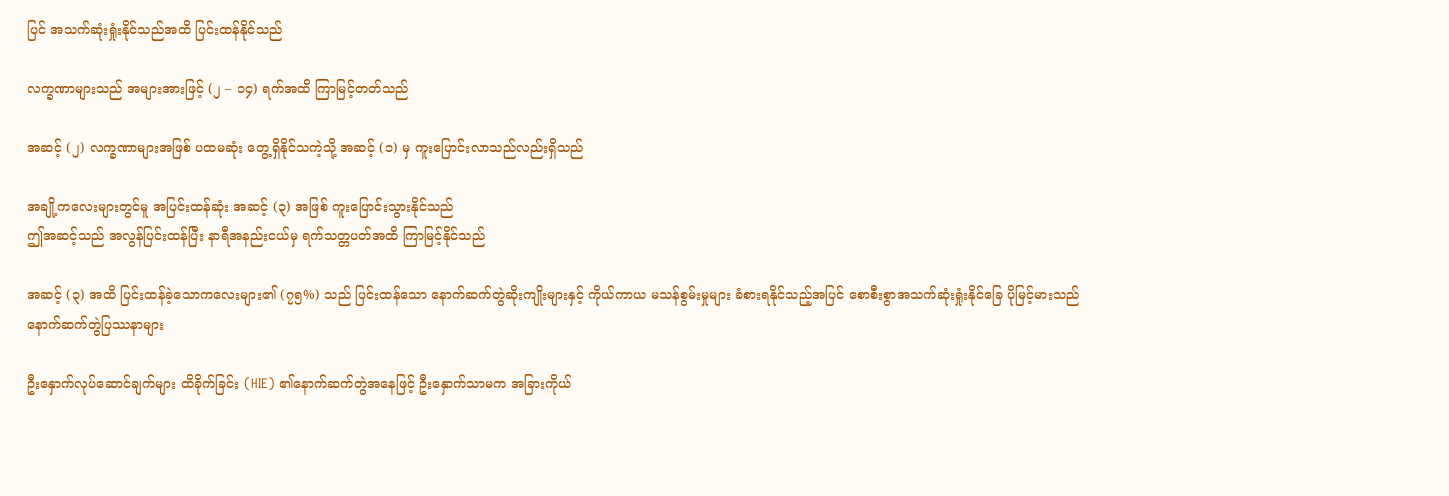ပြင် အသက်ဆုံးရှုံးနိုင်သည်အထိ ပြင်းထန်နိုင်သည်

လက္ခဏာများသည် အများအားဖြင့် (၂ – ၁၄) ရက်အထိ ကြာမြင့်တတ်သည်

အဆင့် (၂) လက္ခဏာများအဖြစ် ပထမဆုံး တွေ့ရှိနိုင်သကဲ့သို့ အဆင့် (၁) မှ ကူးပြောင်းလာသည်လည်းရှိသည်

အချို့ကလေးများတွင်မူ အပြင်းထန်ဆုံး အဆင့် (၃) အဖြစ် ကူးပြောင်းသွားနိုင်သည်
ဤအဆင့်သည် အလွန်ပြင်းထန်ပြီး နာရီအနည်းငယ်မှ ရက်သတ္တပတ်အထိ ကြာမြင့်နိုင်သည်

အဆင့် (၃) အထိ ပြင်းထန်ခဲ့သောကလေးများ၏ (၇၅%) သည် ပြင်းထန်သော နောက်ဆက်တွဲဆိုးကျိုးများနှင့် ကိုယ်ကာယ မသန်စွမ်းမှုများ ခံစားရနိုင်သည့်အပြင် စောစီးစွာအသက်ဆုံးရှုံးနိုင်ခြေ ပိုမြင့်မားသည်
နောက်ဆက်တွဲပြဿနာများ

ဦးနှောက်လုပ်ဆောင်ချက်များ ထိခိုက်ခြင်း (HIE) ၏နောက်ဆက်တွဲအနေဖြင့် ဦးနှောက်သာမက အခြားကိုယ်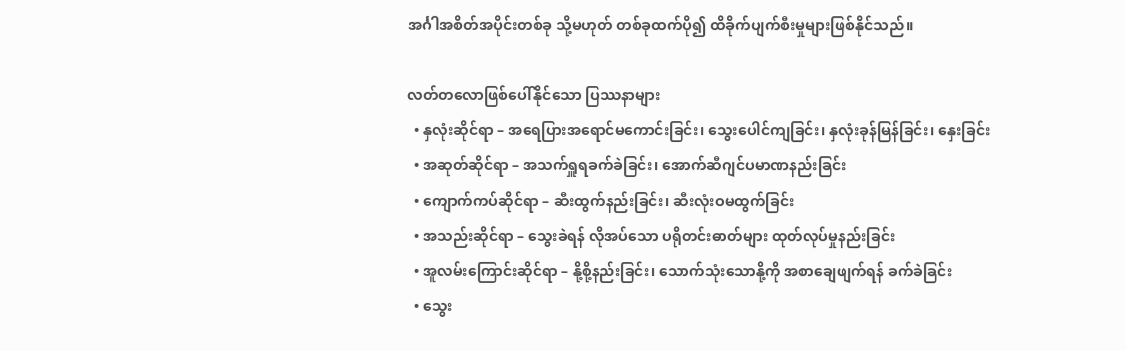အင်္ဂါအစိတ်အပိုင်းတစ်ခု သို့မဟုတ် တစ်ခုထက်ပို၍ ထိခိုက်ပျက်စီးမှုများဖြစ်နိုင်သည်။

လတ်တလောဖြစ်ပေါ်နိုင်သော ပြဿနာများ
  • နှလုံးဆိုင်ရာ – အရေပြားအရောင်မကောင်းခြင်း၊ သွေးပေါင်ကျခြင်း၊ နှလုံးခုန်မြန်ခြင်း၊ နှေးခြင်း
  • အဆုတ်ဆိုင်ရာ – အသက်ရှူရခက်ခဲခြင်း၊ အောက်ဆီဂျင်ပမာဏနည်းခြင်း
  • ကျောက်ကပ်ဆိုင်ရာ – ဆီးထွက်နည်းခြင်း၊ ဆီးလုံးဝမထွက်ခြင်း
  • အသည်းဆိုင်ရာ – သွေးခဲရန် လိုအပ်သော ပရိုတင်းဓာတ်များ ထုတ်လုပ်မှုနည်းခြင်း
  • အူလမ်းကြောင်းဆိုင်ရာ – နို့စို့နည်းခြင်း၊ သောက်သုံးသောနို့ကို အစာချေဖျက်ရန် ခက်ခဲခြင်း
  • သွေး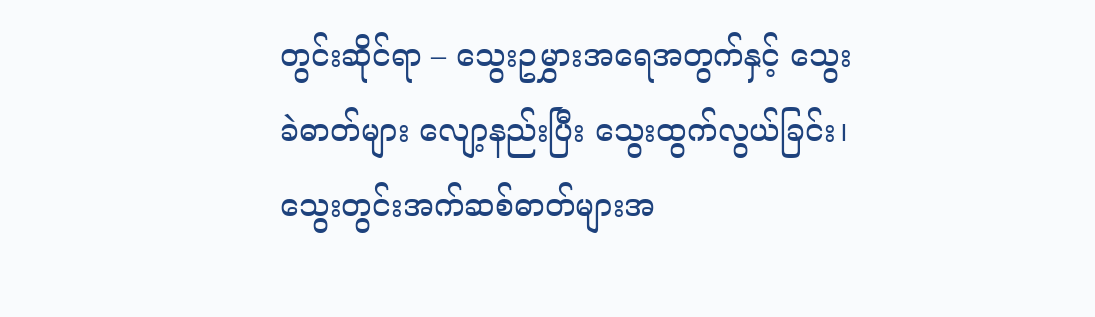တွင်းဆိုင်ရာ – သွေးဥမွှားအရေအတွက်နှင့် သွေးခဲဓာတ်များ လျော့နည်းပြီး သွေးထွက်လွယ်ခြင်း၊ သွေးတွင်းအက်ဆစ်ဓာတ်များအ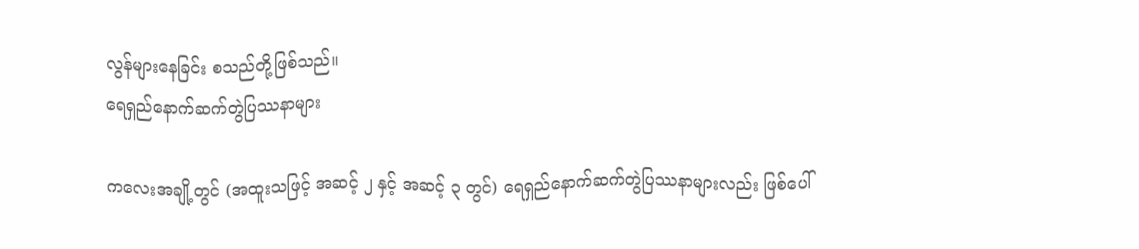လွန်များနေခြင်း စသည်တို့ဖြစ်သည်။
ရေရှည်နောက်ဆက်တွဲပြဿနာများ

ကလေးအချို့တွင် (အထူးသဖြင့် အဆင့် ၂ နှင့် အဆင့် ၃ တွင်) ရေရှည်နောက်ဆက်တွဲပြဿနာများလည်း ဖြစ်ပေါ်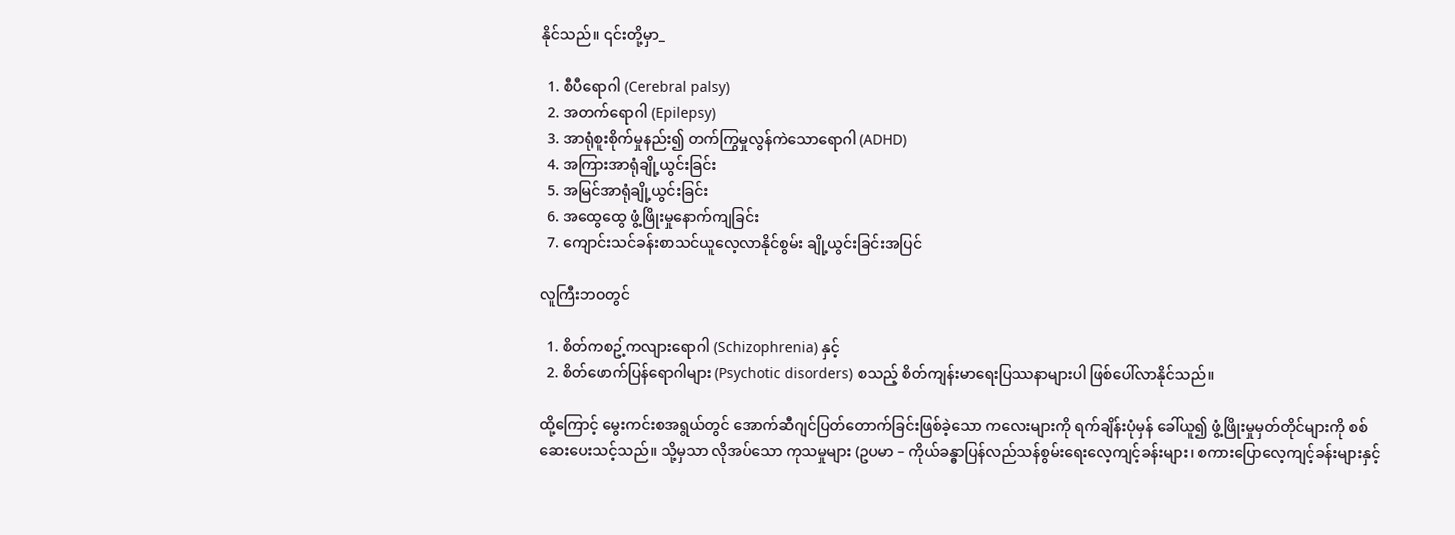နိုင်သည်။ ၎င်းတို့မှာ_

  1. စီပီရောဂါ (Cerebral palsy)
  2. အတက်ရောဂါ (Epilepsy)
  3. အာရုံစူးစိုက်မှုနည်း၍ တက်ကြွမှုလွန်ကဲသောရောဂါ (ADHD)
  4. အကြားအာရုံချို့ယွင်းခြင်း
  5. အမြင်အာရုံချို့ယွင်းခြင်း
  6. အထွေထွေ ဖွံ့ဖြိုးမှုနောက်ကျခြင်း
  7. ကျောင်းသင်ခန်းစာသင်ယူလေ့လာနိုင်စွမ်း ချို့ယွင်းခြင်းအပြင်

လူကြီးဘဝတွင်

  1. စိတ်ကစဥ့်ကလျားရောဂါ (Schizophrenia) နှင့်
  2. စိတ်ဖောက်ပြန်ရောဂါများ (Psychotic disorders) စသည့် စိတ်ကျန်းမာရေးပြဿနာများပါ ဖြစ်ပေါ်လာနိုင်သည်။

ထို့ကြောင့် မွေးကင်းစအရွယ်တွင် အောက်ဆီဂျင်ပြတ်တောက်ခြင်းဖြစ်ခဲ့သော ကလေးများကို ရက်ချိန်းပုံမှန် ခေါ်ယူ၍ ဖွံ့ဖြိုးမှုမှတ်တိုင်များကို စစ်ဆေးပေးသင့်သည်။ သို့မှသာ လိုအပ်သော ကုသမှုများ (ဥပမာ – ကိုယ်ခန္ဓာပြန်လည်သန်စွမ်းရေးလေ့ကျင့်ခန်းများ၊ စကားပြောလေ့ကျင့်ခန်းများနှင့်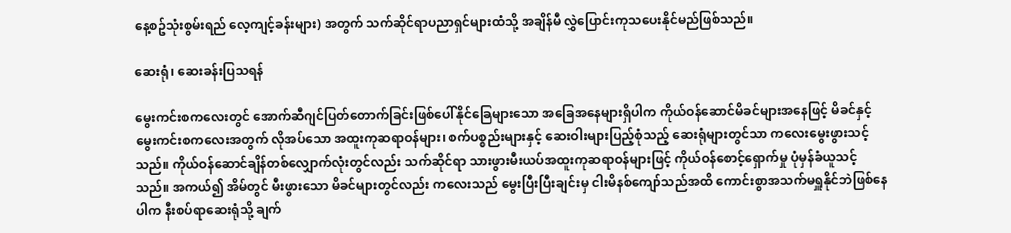နေ့စဥ်သုံးစွမ်းရည် လေ့ကျင့်ခန်းများ) အတွက် သက်ဆိုင်ရာပညာရှင်များထံသို့ အချိန်မီ လွှဲပြောင်းကုသပေးနိုင်မည်ဖြစ်သည်။

ဆေးရုံ၊ ဆေးခန်းပြသရန်

မွေးကင်းစကလေးတွင် အောက်ဆီဂျင်ပြတ်တောက်ခြင်းဖြစ်ပေါ်နိုင်ခြေများသော အခြေအနေများရှိပါက ကိုယ်ဝန်ဆောင်မိခင်များအနေဖြင့် မိခင်နှင့် မွေးကင်းစကလေးအတွက် လိုအပ်သော အထူးကုဆရာဝန်များ၊ စက်ပစ္စည်းများနှင့် ဆေးဝါးများပြည့်စုံသည့် ဆေးရုံများတွင်သာ ကလေးမွေးဖွားသင့်သည်။ ကိုယ်ဝန်ဆောင်ချိန်တစ်လျှောက်လုံးတွင်လည်း သက်ဆိုင်ရာ သားဖွားမီးယပ်အထူးကုဆရာဝန်များဖြင့် ကိုယ်ဝန်စောင့်ရှောက်မှု ပုံမှန်ခံယူသင့်သည်။ အကယ်၍ အိမ်တွင် မီးဖွားသော မိခင်များတွင်လည်း ကလေးသည် မွေးပြီးပြီးချင်းမှ ငါးမိနစ်ကျော်သည်အထိ ကောင်းစွာအသက်မရှူနိုင်ဘဲဖြစ်နေပါက နီးစပ်ရာဆေးရုံသို့ ချက်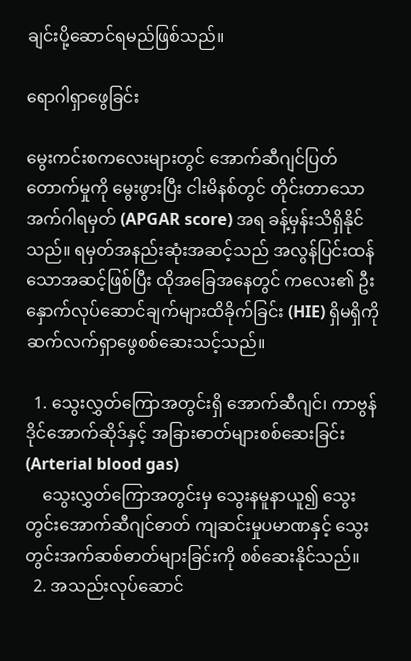ချင်းပို့ဆောင်ရမည်ဖြစ်သည်။

ရောဂါရှာဖွေခြင်း

မွေးကင်းစကလေးများတွင် အောက်ဆီဂျင်ပြတ်တောက်မှုကို မွေးဖွားပြီး ငါးမိနစ်တွင် တိုင်းတာသော အက်ဂါရမှတ် (APGAR score) အရ ခန့်မှန်းသိရှိနိုင်သည်။ ရမှတ်အနည်းဆုံးအဆင့်သည် အလွန်ပြင်းထန်သောအဆင့်ဖြစ်ပြီး ထိုအခြေအနေတွင် ကလေး၏ ဦးနှောက်လုပ်ဆောင်ချက်များထိခိုက်ခြင်း (HIE) ရှိမရှိကို ဆက်လက်ရှာဖွေစစ်ဆေးသင့်သည်။

  1. သွေးလွှတ်ကြောအတွင်းရှိ အောက်ဆီဂျင်၊ ကာဗွန်ဒိုင်အောက်ဆိုဒ်နှင့် အခြားဓာတ်များစစ်ဆေးခြင်း (Arterial blood gas)
    သွေးလွှတ်ကြောအတွင်းမှ သွေးနမူနာယူ၍ သွေးတွင်းအောက်ဆီဂျင်ဓာတ် ကျဆင်းမှုပမာဏနှင့် သွေးတွင်းအက်ဆစ်ဓာတ်များခြင်းကို စစ်ဆေးနိုင်သည်။
  2. အသည်းလုပ်ဆောင်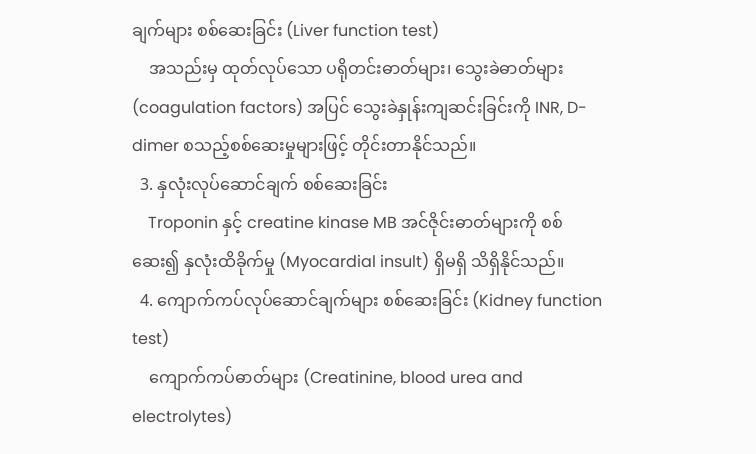ချက်များ စစ်ဆေးခြင်း (Liver function test)
    အသည်းမှ ထုတ်လုပ်သော ပရိုတင်းဓာတ်များ၊ သွေးခဲဓာတ်များ (coagulation factors) အပြင် သွေးခဲနှုန်းကျဆင်းခြင်းကို INR, D-dimer စသည့်စစ်ဆေးမှုများဖြင့် တိုင်းတာနိုင်သည်။
  3. နှလုံးလုပ်ဆောင်ချက် စစ်ဆေးခြင်း
    Troponin နှင့် creatine kinase MB အင်ဇိုင်းဓာတ်များကို စစ်ဆေး၍ နှလုံးထိခိုက်မှု (Myocardial insult) ရှိမရှိ သိရှိနိုင်သည်။
  4. ကျောက်ကပ်လုပ်ဆောင်ချက်များ စစ်ဆေးခြင်း (Kidney function test)
    ကျောက်ကပ်ဓာတ်များ (Creatinine, blood urea and electrolytes)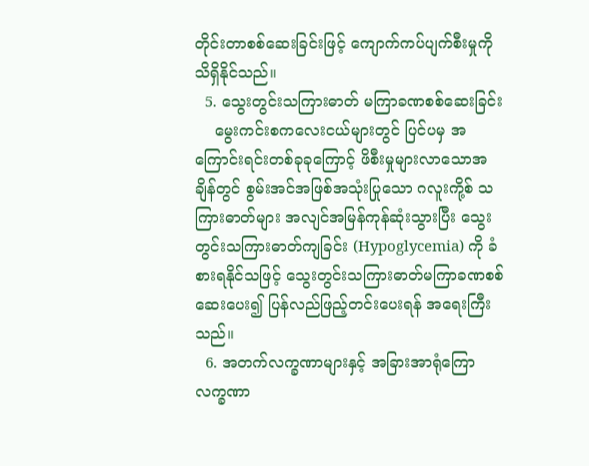တိုင်းတာစစ်ဆေးခြင်းဖြင့် ကျောက်ကပ်ပျက်စီးမှုကို သိရှိနိုင်သည်။
  5. သွေးတွင်းသကြားဓာတ် မကြာခဏစစ်ဆေးခြင်း
    မွေးကင်းစကလေးငယ်များတွင် ပြင်ပမှ အကြောင်းရင်းတစ်ခုခုကြောင့် ဖိစီးမှုများလာသောအချိန်တွင် စွမ်းအင်အဖြစ်အသုံးပြုသော ဂလူးကို့စ် သကြားဓာတ်များ အလျင်အမြန်ကုန်ဆုံးသွားပြီး သွေးတွင်းသကြားဓာတ်ကျခြင်း (Hypoglycemia) ကို ခံစားရနိုင်သဖြင့် သွေးတွင်းသကြားဓာတ်မကြာခဏစစ်ဆေးပေး၍ ပြန်လည်ဖြည့်တင်းပေးရန် အရေးကြီးသည်။
  6. အတက်လက္ခဏာများနှင့် အခြားအာရုံကြောလက္ခဏာ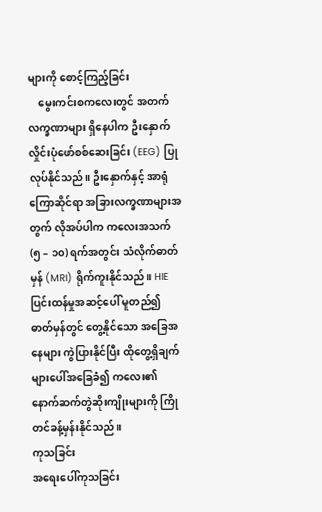များကို စောင့်ကြည့်ခြင်း
    မွေးကင်းစကလေးတွင် အတက်လက္ခဏာများ ရှိနေပါက ဦးနှောက်လှိုင်းပုံဖော်စစ်ဆေးခြင်း (EEG) ပြုလုပ်နိုင်သည်။ ဦးနှောက်နှင့် အာရုံကြောဆိုင်ရာ အခြားလက္ခဏာများအတွက် လိုအပ်ပါက ကလေးအသက် (၅ – ၁၀) ရက်အတွင်း သံလိုက်ဓာတ်မှန် (MRI) ရိုက်ကူးနိုင်သည်။ HIE ပြင်းထန်မှုအဆင့်ပေါ် မူတည်၍ ဓာတ်မှန်တွင် တွေ့နိုင်သော အခြေအနေများ ကွဲပြားနိုင်ပြီး ထိုတွေ့ရှိချက်များပေါ်အခြေခံ၍ ကလေး၏နောက်ဆက်တွဲဆိုးကျိုးများကို ကြိုတင်ခန့်မှန်းနိုင်သည်။
ကုသခြင်း
အရေးပေါ်ကုသခြင်း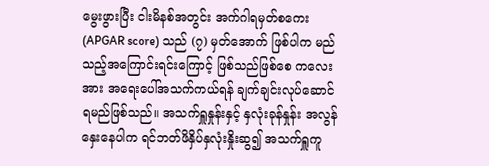မွေးဖွားပြီး ငါးမိနစ်အတွင်း အက်ဂါရမှတ်စကေး (APGAR score) သည် (၇) မှတ်အောက် ဖြစ်ပါက မည်သည့်အကြောင်းရင်းကြောင့် ဖြစ်သည်ဖြစ်စေ ကလေးအား အရေးပေါ်အသက်ကယ်ရန် ချက်ချင်းလုပ်‌ဆောင်ရမည်ဖြစ်သည်။ အသက်ရှူနှုန်းနှင့် နှလုံးခုန်နှုန်း အလွန်နှေးနေပါက ရင်ဘတ်ဖိနှိပ်နှလုံးနှိုးဆွ၍ အသက်ရှူကူ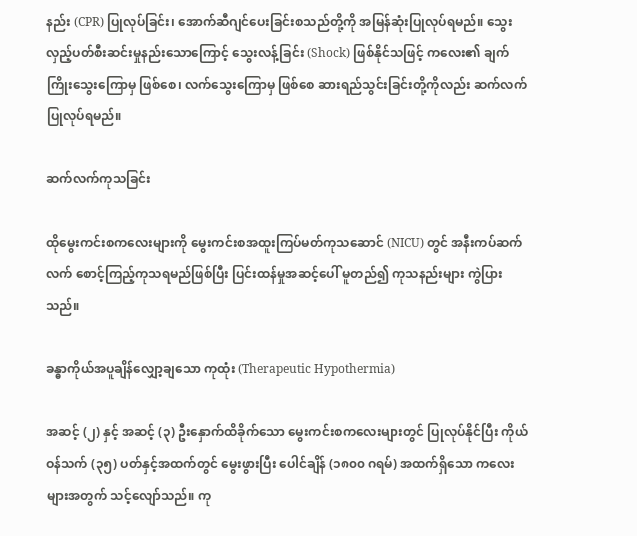နည်း (CPR) ပြုလုပ်ခြင်း၊ အောက်ဆီဂျင်ပေးခြင်းစသည်တို့ကို အမြန်ဆုံးပြုလုပ်ရမည်။ သွေးလှည့်ပတ်စီးဆင်းမှုနည်းသောကြောင့် သွေးလန့်ခြင်း (Shock) ဖြစ်နိုင်သဖြင့် ကလေး၏ ချက်ကြိုးသွေးကြောမှ ဖြစ်စေ၊ လက်သွေးကြောမှ ဖြစ်စေ ဆားရည်သွင်းခြင်းတို့ကိုလည်း ဆက်လက်ပြုလုပ်ရမည်။

ဆက်လက်ကုသခြင်း

ထိုမွေးကင်းစကလေးများကို မွေးကင်းစအထူးကြပ်မတ်ကုသဆောင် (NICU) တွင် အနီးကပ်ဆက်လက်‌ စောင့်ကြည့်ကုသရမည်ဖြစ်ပြီး ပြင်းထန်မှုအဆင့်ပေါ် မူတည်၍ ကုသနည်းများ ကွဲပြားသည်။

ခန္ဓာကိုယ်အပူချိန်လျှော့ချသော ကုထုံး (Therapeutic Hypothermia)

အဆင့် (၂) နှင့် အဆင့် (၃) ဦးနှောက်ထိခိုက်သော မွေးကင်းစကလေးများတွင် ပြုလုပ်နိုင်ပြီး ကိုယ်ဝန်သက် (၃၅) ပတ်နှင့်အထက်တွင် မွေးဖွားပြီး ပေါင်ချိန် (၁၈၀၀ ဂရမ်) အထက်ရှိသော ကလေးများအတွက် သင့်လျော်သည်။ ကု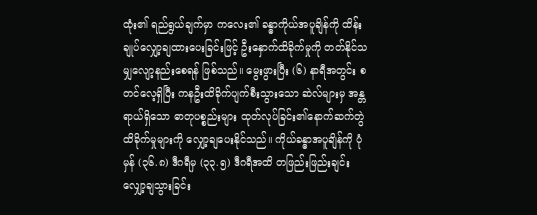ထုံး၏ ရည်ရွယ်ချက်မှာ ကလေး၏ ခန္ဓာကိုယ်အပူချိန်ကို ထိန်းချုပ်လျှော့ချထားပေးခြင်းဖြင့် ဦးနှောက်ထိခိုက်မှုကို တတ်နိုင်သမျှလျော့နည်းစေရန် ဖြစ်သည်။ မွေးဖွားပြီး (၆) နာရီအတွင်း စတင်လေ့ရှိပြီး ကနဦးထိခိုက်ပျက်စီးသွားသော ဆဲလ်များမှ အန္တရာယ်ရှိသော ဓာတုပစ္စည်းများ ထုတ်လုပ်ခြင်း၏နောက်ဆက်တွဲ ထိခိုက်မှုများကို လျှော့ချပေးနိုင်သည်။ ကိုယ်ခန္ဓာအပူချိန်ကို ပုံမှန် (၃၆.၈) ဒီဂရီမှ (၃၃.၅) ဒီဂရီအထိ တဖြည်းဖြည်းချင်းလျှော့ချသွားခြင်း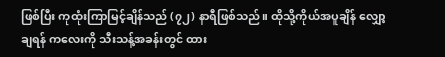ဖြစ်ပြီး ကုထုံးကြာမြင့်ချိန်သည် (၇၂) နာရီဖြစ်သည်။ ထိုသို့ကိုယ်အပူချိန် လျှော့ချရန် ကလေးကို သီးသန့်အခန်းတွင် ထား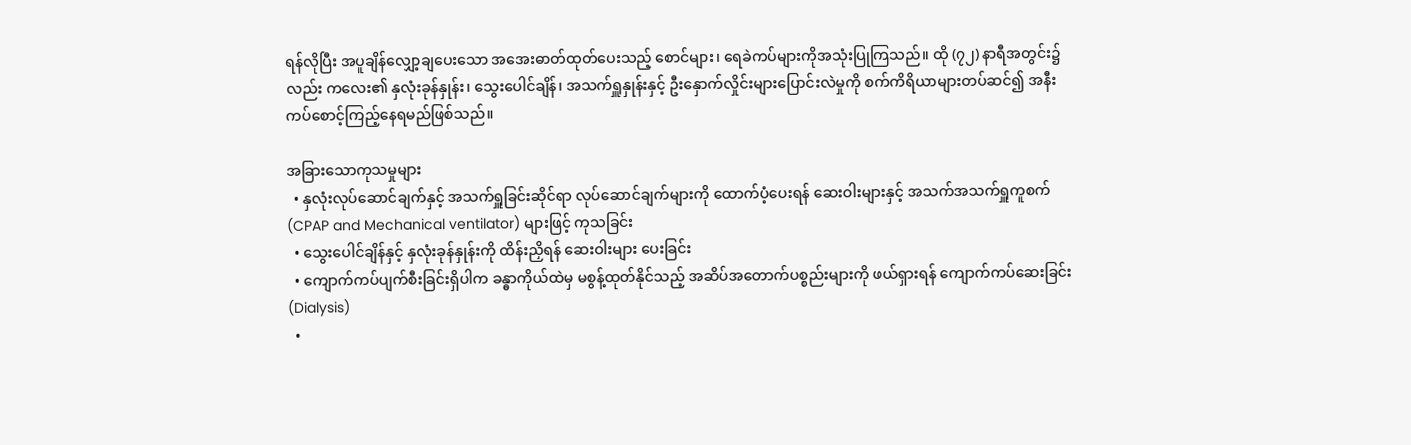ရန်လိုပြီး အပူချိန်လျှော့ချပေးသော အအေးဓာတ်ထုတ်ပေးသည့် စောင်များ၊ ရေခဲကပ်များကိုအသုံးပြုကြသည်။ ထို (၇၂) နာရီအတွင်း၌လည်း ကလေး၏ နှလုံးခုန်နှုန်း၊ သွေးပေါင်ချိန်၊ အသက်ရှူနှုန်းနှင့် ဦးနှောက်လှိုင်းများပြောင်းလဲမှုကို စက်ကိရိယာများတပ်ဆင်၍ အနီးကပ်‌စောင့်ကြည့်နေရမည်ဖြစ်သည်။

အခြားသောကုသမှုများ
  • နှလုံးလုပ်ဆောင်ချက်နှင့် အသက်ရှူခြင်းဆိုင်ရာ လုပ်ဆောင်ချက်များကို ထောက်ပံ့ပေးရန် ဆေးဝါးများနှင့် အသက်အသက်ရှူကူစက် (CPAP and Mechanical ventilator) များဖြင့် ကုသခြင်း
  • သွေးပေါင်ချိန်နှင့် နှလုံးခုန်နှုန်းကို ထိန်းညှိရန် ဆေးဝါးများ ပေးခြင်း
  • ကျောက်ကပ်ပျက်စီးခြင်းရှိပါက ခန္ဓာကိုယ်ထဲမှ မစွန့်ထုတ်နိုင်သည့် အဆိပ်အတောက်ပစ္စည်းများကို ဖယ်ရှားရန် ကျောက်ကပ်ဆေးခြင်း (Dialysis)
  •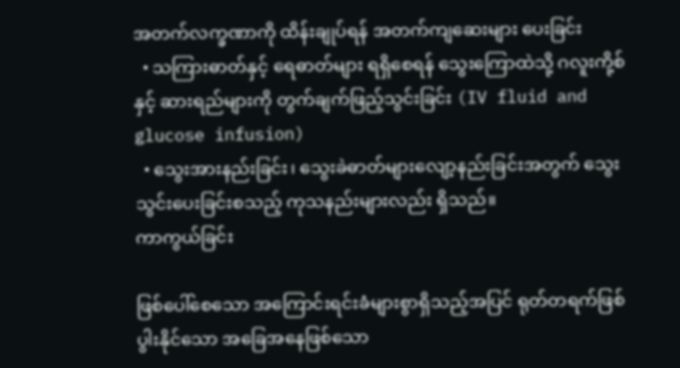အတက်လက္ခဏာကို ထိန်းချုပ်ရန် အတက်ကျဆေးများ ပေးခြင်း
  • သကြားဓာတ်နှင့် ရေဓာတ်များ ရရှိစေရန် သွေးကြောထဲသို့ ဂလူးကို့စ်နှင့် ဆားရည်များကို တွက်ချက်ဖြည့်သွင်းခြင်း (IV fluid and glucose infusion)
  • သွေးအားနည်းခြင်း၊ သွေးခဲဓာတ်များလျော့နည်းခြင်းအတွက် သွေးသွင်းပေးခြင်းစသည့် ကုသနည်းများလည်း ရှိသည်။
ကာကွယ်ခြင်း

ဖြစ်ပေါ်စေသော အကြောင်းရင်းခံများစွာရှိသည့်အပြင် ရုတ်တရက်ဖြစ်ပွါးနိုင်‌သော အခြေအနေဖြစ်သော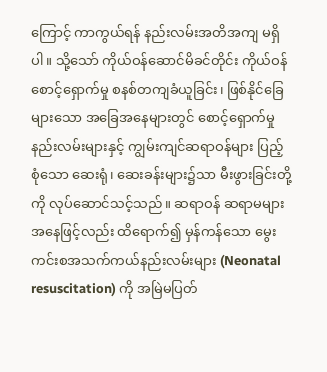ကြောင့် ကာကွယ်ရန် နည်းလမ်းအတိအကျ မရှိပါ။ သို့သော် ကိုယ်ဝန်ဆောင်မိခင်တိုင်း ကိုယ်ဝန်စောင့်ရှောက်မှု စနစ်တကျခံယူခြင်း၊ ဖြစ်နိုင်ခြေများသော အခြေအနေများတွင် စောင့်ရှောက်မှုနည်းလမ်းများနှင့် ကျွမ်းကျင်ဆရာဝန်များ ပြည့်စုံသော ဆေးရုံ၊ ဆေးခန်းများ၌သာ မီးဖွားခြင်းတို့ကို လုပ်ဆောင်သင့်သည်။ ဆရာဝန် ဆရာမများအနေဖြင့်လည်း ထိရောက်၍ မှန်ကန်သော မွေးကင်းစအသက်ကယ်နည်းလမ်းများ (Neonatal resuscitation) ကို အမြဲမပြတ်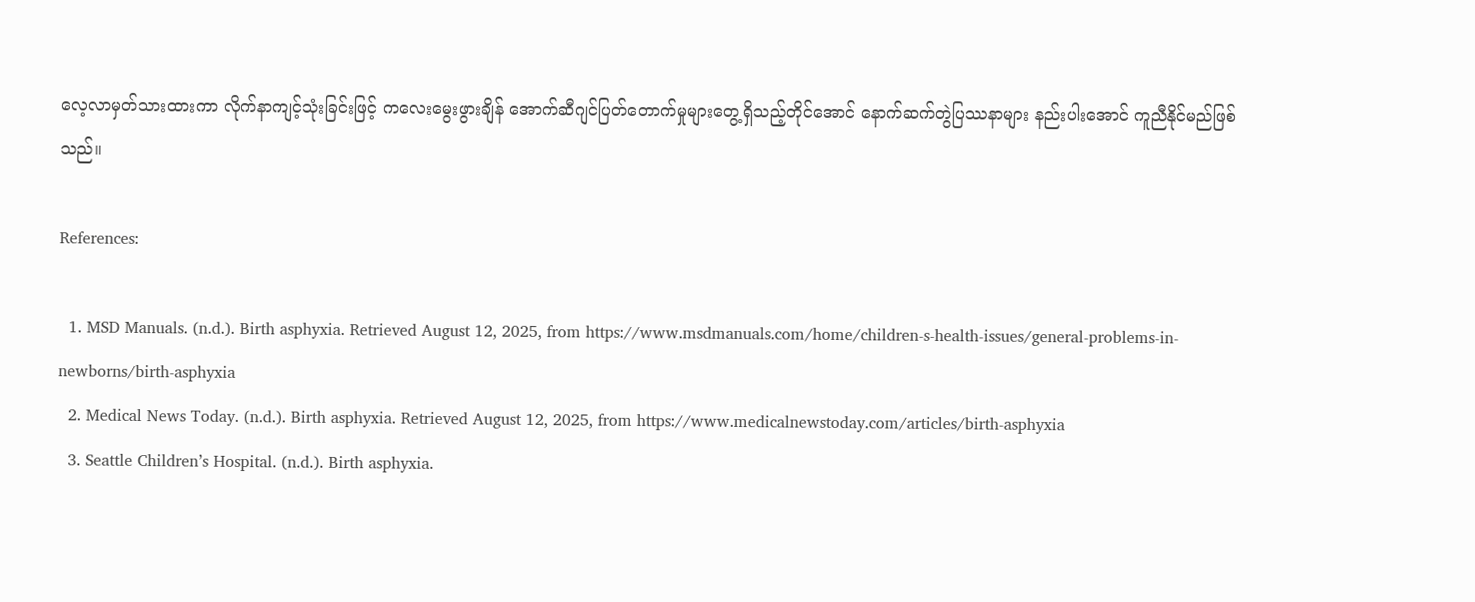လေ့လာမှတ်သားထားကာ လိုက်နာကျင့်သုံးခြင်းဖြင့် ကလေးမွေးဖွားချိန် အောက်ဆီဂျင်ပြတ်တောက်မှုများတွေ့ရှိသည့်တိုင်အောင် နောက်ဆက်တွဲပြဿနာများ နည်းပါးအောင် ကူညီနိုင်မည်ဖြစ်သည်။

References:

  1. MSD Manuals. (n.d.). Birth asphyxia. Retrieved August 12, 2025, from https://www.msdmanuals.com/home/children-s-health-issues/general-problems-in-newborns/birth-asphyxia
  2. Medical News Today. (n.d.). Birth asphyxia. Retrieved August 12, 2025, from https://www.medicalnewstoday.com/articles/birth-asphyxia
  3. Seattle Children’s Hospital. (n.d.). Birth asphyxia.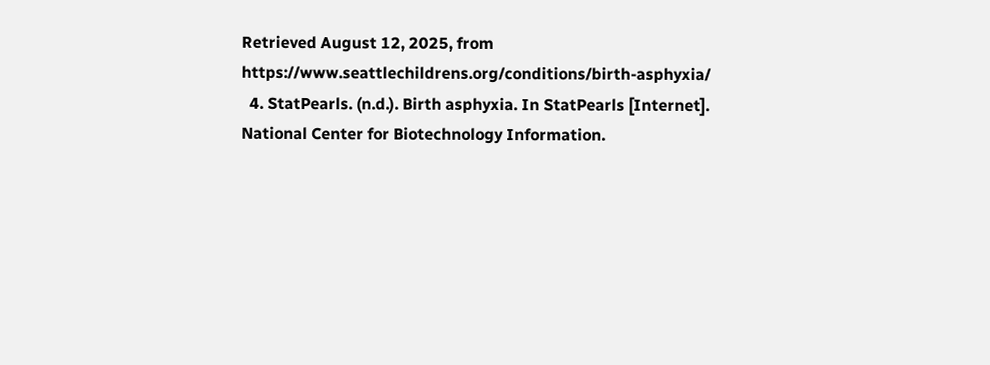Retrieved August 12, 2025, from https://www.seattlechildrens.org/conditions/birth-asphyxia/
  4. StatPearls. (n.d.). Birth asphyxia. In StatPearls [Internet]. National Center for Biotechnology Information.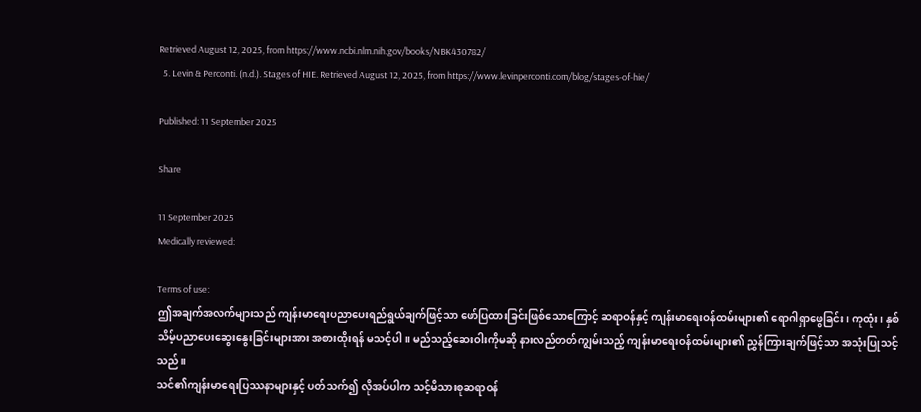Retrieved August 12, 2025, from https://www.ncbi.nlm.nih.gov/books/NBK430782/
  5. Levin & Perconti. (n.d.). Stages of HIE. Retrieved August 12, 2025, from https://www.levinperconti.com/blog/stages-of-hie/

Published: 11 September 2025

Share

11 September 2025
Medically reviewed:

Terms of use:
ဤအချက်အလက်များသည် ကျန်းမာရေးပညာပေးရည်ရွယ်ချက်ဖြင့်သာ ဖော်ပြထားခြင်းဖြစ်သောကြောင့် ဆရာဝန်နှင့် ကျန်းမာရေးဝန်ထမ်းများ၏ ရောဂါရှာဖွေခြင်း၊ ကုထုံး၊ နှစ်သိမ့်ပညာပေးဆွေးနွေးခြင်းများအား အစားထိုးရန် မသင့်ပါ။ မည်သည့်ဆေးဝါးကိုမဆို နားလည်တတ်ကျွမ်းသည့် ကျန်းမာရေးဝန်ထမ်းများ၏ ညွှန်ကြားချက်ဖြင့်သာ အသုံးပြုသင့်သည်။
သင်၏ကျန်းမာရေးပြဿနာများနှင့် ပတ်သက်၍ လိုအပ်ပါက သင့်မိသားစုဆရာဝန်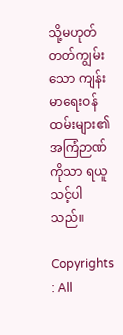သို့မဟုတ် တတ်ကျွမ်းသော ကျန်းမာရေးဝန်ထမ်းများ၏ အကြံဉာဏ်ကိုသာ ရယူသင့်ပါသည်။

Copyrights : All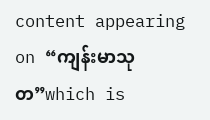content appearing on “ကျန်းမာသုတ”which is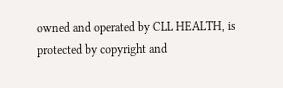owned and operated by CLL HEALTH, is protected by copyright and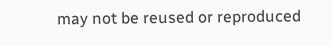may not be reused or reproduced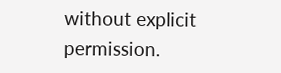without explicit permission.